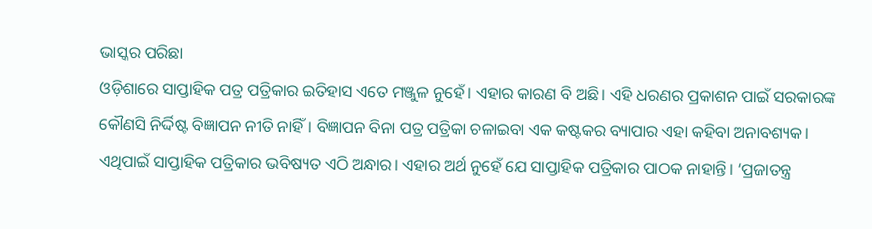ଭାସ୍କର ପରିଛା
ଓଡ଼ିଶାରେ ସାପ୍ତାହିକ ପତ୍ର ପତ୍ରିକାର ଇତିହାସ ଏତେ ମଞ୍ଜୁଳ ନୁହେଁ। ଏହାର କାରଣ ବି ଅଛି। ଏହି ଧରଣର ପ୍ରକାଶନ ପାଇଁ ସରକାରଙ୍କ କୌଣସି ନିର୍ଦ୍ଦିଷ୍ଟ ବିଜ୍ଞାପନ ନୀତି ନାହିଁ। ବିଜ୍ଞାପନ ବିନା ପତ୍ର ପତ୍ରିକା ଚଳାଇବା ଏକ କଷ୍ଟକର ବ୍ୟାପାର ଏହା କହିବା ଅନାବଶ୍ୟକ। ଏଥିପାଇଁ ସାପ୍ତାହିକ ପତ୍ରିକାର ଭବିଷ୍ୟତ ଏଠି ଅନ୍ଧାର। ଏହାର ଅର୍ଥ ନୁହେଁ ଯେ ସାପ୍ତାହିକ ପତ୍ରିକାର ପାଠକ ନାହାନ୍ତି। ‘ପ୍ରଜାତନ୍ତ୍ର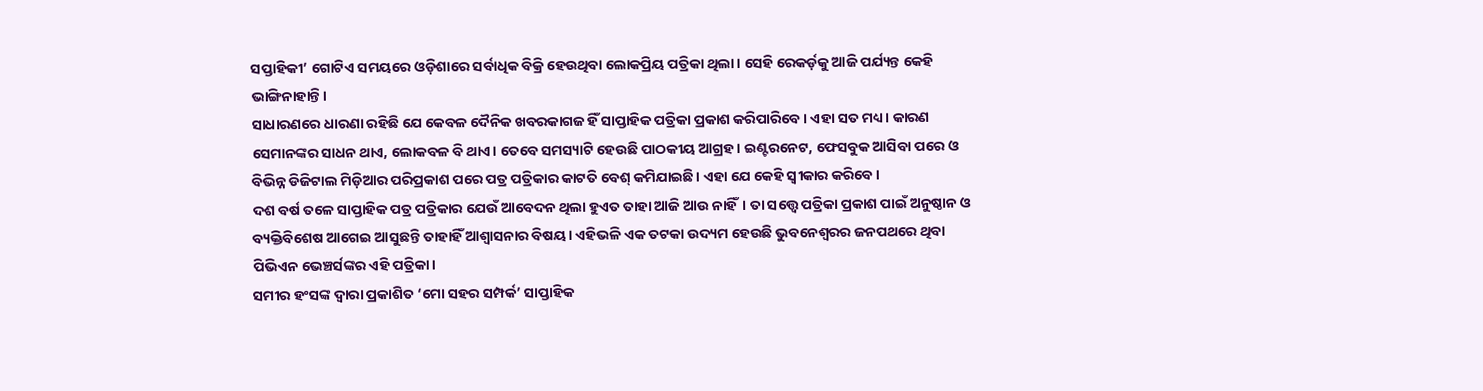ସପ୍ତାହିକୀ’ ଗୋଟିଏ ସମୟରେ ଓଡ଼ିଶାରେ ସର୍ବାଧିକ ବିକ୍ରି ହେଉଥିବା ଲୋକପ୍ରିୟ ପତ୍ରିକା ଥିଲା। ସେହି ରେକର୍ଡ଼କୁ ଆଜି ପର୍ଯ୍ୟନ୍ତ କେହି ଭାଙ୍ଗିନାହାନ୍ତି।
ସାଧାରଣରେ ଧାରଣା ରହିଛି ଯେ କେବଳ ଦୈନିକ ଖବରକାଗଜ ହିଁ ସାପ୍ତାହିକ ପତ୍ରିକା ପ୍ରକାଶ କରିପାରିବେ। ଏହା ସତ ମଧ୍ୟ। କାରଣ ସେମାନଙ୍କର ସାଧନ ଥାଏ, ଲୋକବଳ ବି ଥାଏ। ତେବେ ସମସ୍ୟାଟି ହେଉଛି ପାଠକୀୟ ଆଗ୍ରହ। ଇଣ୍ଟରନେଟ, ଫେସବୁକ ଆସିବା ପରେ ଓ ବିଭିନ୍ନ ଡିଜିଟାଲ ମିଡ଼ିଆର ପରିପ୍ରକାଶ ପରେ ପତ୍ର ପତ୍ରିକାର କାଟତି ବେଶ୍ କମିଯାଇଛି। ଏହା ଯେ କେହି ସ୍ୱୀକାର କରିବେ।
ଦଶ ବର୍ଷ ତଳେ ସାପ୍ତାହିକ ପତ୍ର ପତ୍ରିକାର ଯେଉଁ ଆବେଦନ ଥିଲା ହୁଏତ ତାହା ଆଜି ଆଉ ନାହିଁ। ତା ସତ୍ତ୍ୱେ ପତ୍ରିକା ପ୍ରକାଶ ପାଇଁ ଅନୁଷ୍ଠାନ ଓ ବ୍ୟକ୍ତିବିଶେଷ ଆଗେଇ ଆସୁଛନ୍ତି ତାହାହିଁ ଆଶ୍ୱାସନାର ବିଷୟ। ଏହିଭଳି ଏକ ତଟକା ଉଦ୍ୟମ ହେଉଛି ଭୁବନେଶ୍ୱରର ଜନପଥରେ ଥିବା ପିଭିଏନ ଭେଞ୍ଚର୍ସଙ୍କର ଏହି ପତ୍ରିକା।
ସମୀର ହଂସଙ୍କ ଦ୍ୱାରା ପ୍ରକାଶିତ ‘ମୋ ସହର ସମ୍ପର୍କ’ ସାପ୍ତାହିକ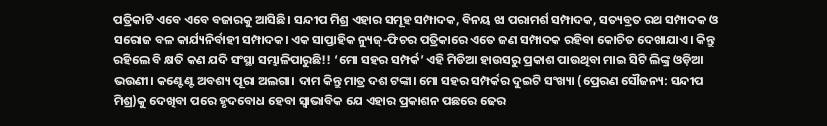ପତ୍ରିକାଟି ଏବେ ଏବେ ବଜାରକୁ ଆସିଛି। ସନ୍ଦୀପ ମିଶ୍ର ଏହାର ସମୂହ ସମ୍ପାଦକ, ବିନୟ ଝା ପରାମର୍ଶ ସମ୍ପାଦକ, ସତ୍ୟବ୍ରତ ରଥ ସମ୍ପାଦକ ଓ ସରୋଜ ବଳ କାର୍ଯ୍ୟନିର୍ବାହୀ ସମ୍ପାଦକ। ଏକ ସାପ୍ତାହିକ ନ୍ୟୁଜ୍-ଫିଚର ପତ୍ରିକାରେ ଏତେ ଜଣ ସମ୍ପାଦକ ରହିବା କୋଚିତ ଦେଖାଯାଏ। କିନ୍ତୁ ରହିଲେ ବି କ୍ଷତି କଣ ଯଦି ସଂସ୍ଥା ସମ୍ଭାଳିପାରୁଛି!! ‘ମୋ ସହର ସମ୍ପର୍କ’ ଏହି ମିଡିଆ ହାଉସରୁ ପ୍ରକାଶ ପାଉଥିବା ମାଇ ସିଟି ଲିଙ୍କ୍ର ଓଡ଼ିଆ ଭଉଣୀ। କଣ୍ଟେଣ୍ଟ ଅବଶ୍ୟ ପୂରା ଅଲଗା। ଦାମ କିନ୍ତୁ ମାତ୍ର ଦଶ ଟଙ୍କା। ମୋ ସହର ସମ୍ପର୍କର ଦୁଇଟି ସଂଖ୍ୟା (ପ୍ରେରଣ ସୌଜନ୍ୟ: ସନ୍ଦୀପ ମିଶ୍ର)କୁ ଦେଖିବା ପରେ ହୃଦବୋଧ ହେବା ସ୍ୱାଭାବିକ ଯେ ଏହାର ପ୍ରକାଶନ ପଛରେ ଢେର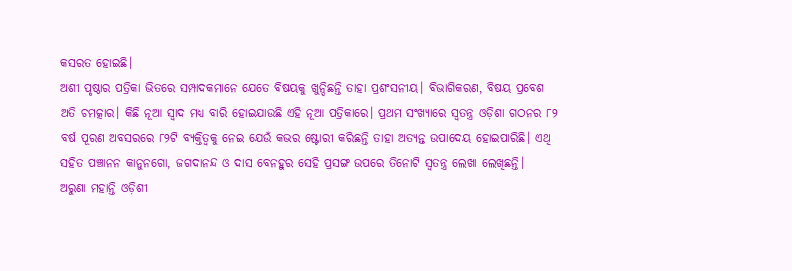କସରତ ହୋଇଛି।
ଅଶୀ ପୃଷ୍ଠାର ପତ୍ରିକା ଭିତରେ ସମ୍ପାଦକମାନେ ଯେତେ ବିଷୟକୁ ଖୁନ୍ଦିଛନ୍ତି ତାହା ପ୍ରଶଂସନୀୟ। ବିଭାଗିକରଣ, ବିଷୟ ପ୍ରବେଶ ଅତି ଚମତ୍କାର। କିଛି ନୂଆ ସ୍ୱାଦ ମଧ୍ୟ ବାରି ହୋଇଯାଉଛି ଏହି ନୂଆ ପତ୍ରିକାରେ। ପ୍ରଥମ ସଂଖ୍ୟାରେ ସ୍ୱତନ୍ତ୍ର ଓଡ଼ିଶା ଗଠନର ୮୨ ବର୍ଷ ପୂରଣ ଅବସରରେ ୮୨ଟି ବ୍ୟକ୍ତିତ୍ୱକୁ ନେଇ ଯେଉଁ କଭର ଷ୍ଟୋରୀ କରିଛନ୍ତି ତାହା ଅତ୍ୟନ୍ତ ଉପାଦେୟ ହୋଇପାରିଛି। ଏଥି ସହିତ ପଞ୍ଚାନନ କାନୁନଗୋ, ଜଗଦାନନ୍ଦ ଓ ଦାସ ବେନହୁର ସେହି ପ୍ରସଙ୍ଗ ଉପରେ ତିନୋଟି ସ୍ୱତନ୍ତ୍ର ଲେଖା ଲେଖିଛନ୍ତି।
ଅରୁଣା ମହାନ୍ତି ଓଡ଼ିଶୀ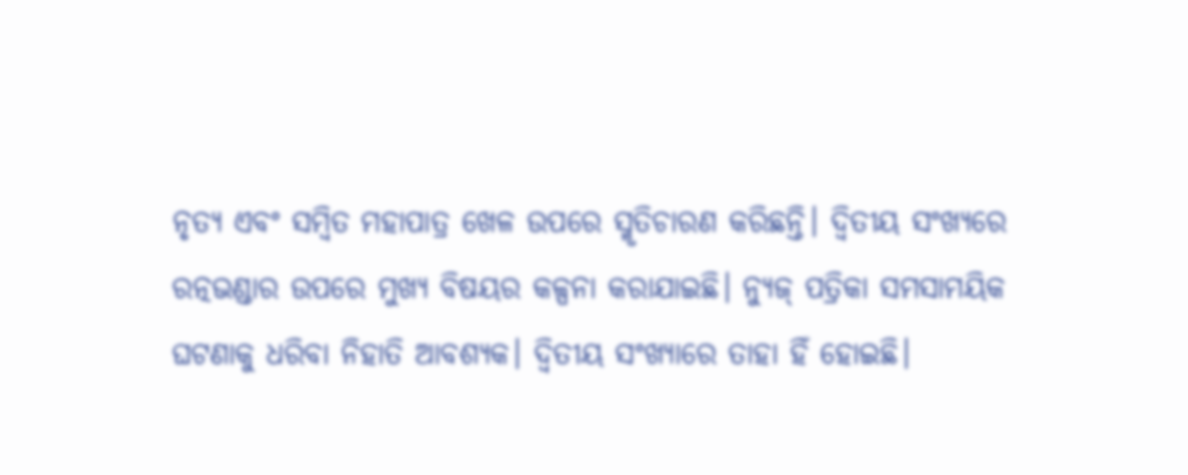ନୃତ୍ୟ ଏବଂ ସମ୍ବିତ ମହାପାତ୍ର ଖେଳ ଉପରେ ସ୍ମୃତିଚାରଣ କରିଛନ୍ତି। ଦ୍ୱିତୀୟ ସଂଖ୍ୟରେ ରତ୍ନଭଣ୍ଡାର ଉପରେ ମୁଖ୍ୟ ବିଷୟର କଳ୍ପନା କରାଯାଇଛି। ନ୍ୟୁଜ୍ ପତ୍ରିକା ସମସାମୟିକ ଘଟଣାକୁ ଧରିବା ନିହାତି ଆବଶ୍ୟକ। ଦ୍ୱିତୀୟ ସଂଖ୍ୟାରେ ତାହା ହିଁ ହୋଇଛି।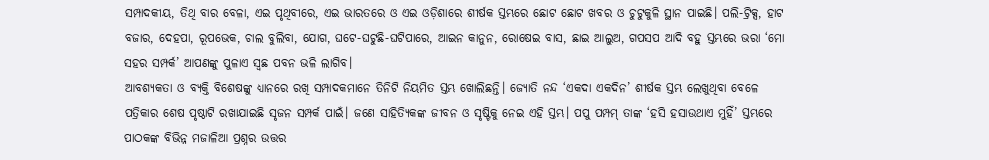ସମ୍ପାଦକୀୟ, ତିଥି ବାର ବେଳା, ଏଇ ପୃଥିବୀରେ, ଏଇ ଭାରତରେ ଓ ଏଇ ଓଡ଼ିଶାରେ ଶୀର୍ଷକ ସ୍ତମ୍ଭରେ ଛୋଟ ଛୋଟ ଖବର ଓ ଚୁଟୁକୁଳି ସ୍ଥାନ ପାଇଛି। ପଲି-ଟ୍ରିକ୍ସ, ହାଟ ବଜାର, ଦେହପା, ରୂପଭେକ, ଚାଲ ବୁଲିବା, ଯୋଗ, ଘଟେ-ଘଟୁଛି-ଘଟିପାରେ, ଆଇନ କାନୁନ, ରୋଷେଇ ବାସ, ଛାଇ ଆଲୁଅ, ଗପସପ ଆଦି ବହୁ ସ୍ତମ୍ଭରେ ଭରା ‘ମୋ ସହର ସମ୍ପର୍କ’ ଆପଣଙ୍କୁ ପୁଳାଏ ସ୍ଵଛ ପବନ ଭଳି ଲାଗିବ।
ଆବଶ୍ୟକତା ଓ ବ୍ୟକ୍ତି ବିଶେଷଙ୍କୁ ଧ୍ୟାନରେ ରଖି ସମ୍ପାଦକମାନେ ତିନିଟି ନିୟମିତ ସ୍ତମ୍ଭ ଖୋଲିଛନ୍ତି। ଜ୍ୟୋତି ନନ୍ଦ ‘ଏକଦା ଏକଦିନ’ ଶୀର୍ଷକ ସ୍ତମ୍ଭ ଲେଖୁଥିବା ବେଳେ ପତ୍ରିକାର ଶେଷ ପୃଷ୍ଠାଟି ରଖାଯାଇଛି ସୃଜନ ସମ୍ପର୍କ ପାଇଁ। ଜଣେ ସାହିତ୍ୟିକଙ୍କ ଜୀବନ ଓ ସୃଷ୍ଟିକୁ ନେଇ ଏହି ସ୍ତମ୍ଭ। ପପୁ ପମ୍ପମ୍ ତାଙ୍କ ‘ହସି ହସାଉଥାଏ ମୁହିଁ’ ସ୍ତମ୍ଭରେ ପାଠକଙ୍କ ବିଭିନ୍ନ ମଜାଳିଆ ପ୍ରଶ୍ନର ଉତ୍ତର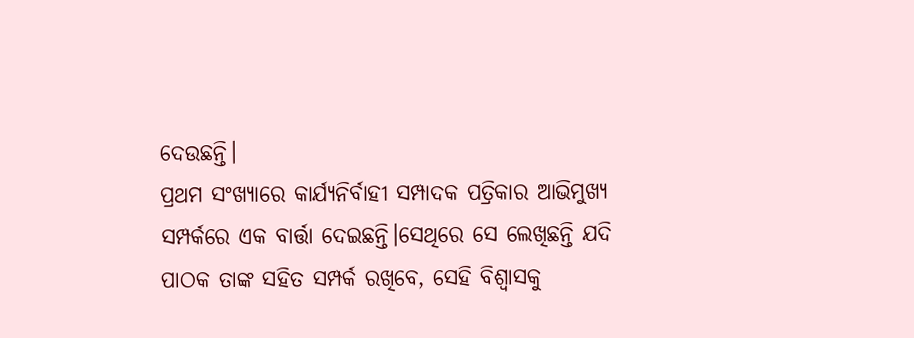ଦେଉଛନ୍ତି।
ପ୍ରଥମ ସଂଖ୍ୟାରେ କାର୍ଯ୍ୟନିର୍ବାହୀ ସମ୍ପାଦକ ପତ୍ରିକାର ଆଭିମୁଖ୍ୟ ସମ୍ପର୍କରେ ଏକ ବାର୍ତ୍ତା ଦେଇଛନ୍ତି।ସେଥିରେ ସେ ଲେଖିଛନ୍ତି ଯଦି ପାଠକ ତାଙ୍କ ସହିତ ସମ୍ପର୍କ ରଖିବେ, ସେହି ବିଶ୍ୱାସକୁ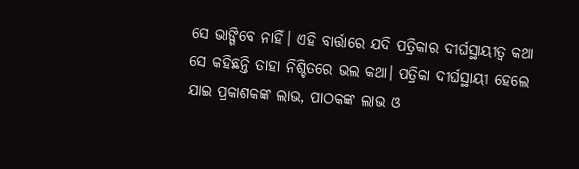ସେ ଭାଙ୍ଗିବେ ନାହିଁ। ଏହି ବାର୍ତ୍ତାରେ ଯଦି ପତ୍ରିକାର ଦୀର୍ଘସ୍ଥାୟୀତ୍ୱ କଥା ସେ କହିଛନ୍ତି ତାହା ନିଶ୍ଚିତରେ ଭଲ କଥା। ପତ୍ରିକା ଦୀର୍ଘସ୍ଥାୟୀ ହେଲେ ଯାଇ ପ୍ରକାଶକଙ୍କ ଲାଭ, ପାଠକଙ୍କ ଲାଭ ଓ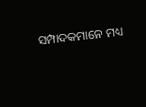ସମ୍ପାଦକମାନେ ମଧ୍ୟ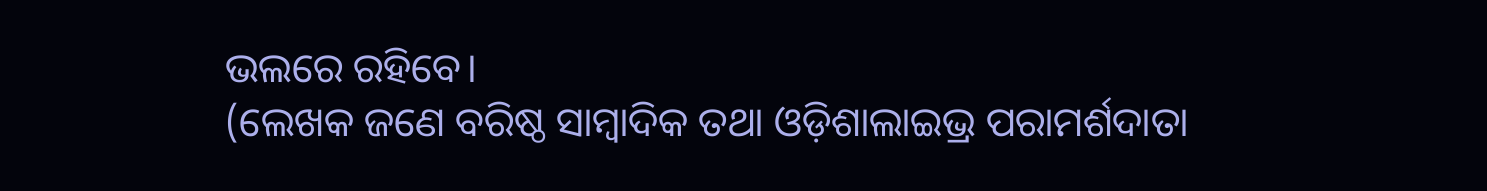ଭଲରେ ରହିବେ।
(ଲେଖକ ଜଣେ ବରିଷ୍ଠ ସାମ୍ବାଦିକ ତଥା ଓଡ଼ିଶାଲାଇଭ୍ର ପରାମର୍ଶଦାତା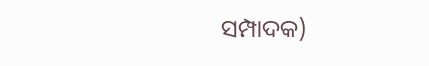ସମ୍ପାଦକ)